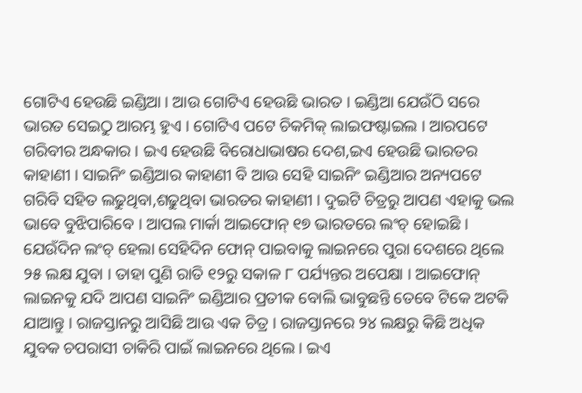ଗୋଟିଏ ହେଉଛି ଇଣ୍ଡିଆ । ଆଉ ଗୋଟିଏ ହେଉଛି ଭାରତ । ଇଣ୍ଡିଆ ଯେଉଁଠି ସରେ ଭାରତ ସେଇଠୁ ଆରମ୍ଭ ହୁଏ । ଗୋଟିଏ ପଟେ ଚିକମିକ୍ ଲାଇଫଷ୍ଟାଇଲ । ଆରପଟେ ଗରିବୀର ଅନ୍ଧକାର । ଇଏ ହେଉଛି ବିରୋଧାଭାଷର ଦେଶ,ଇଏ ହେଉଛି ଭାରତର କାହାଣୀ । ସାଇନିଂ ଇଣ୍ଡିଆର କାହାଣୀ ବି ଆଉ ସେହି ସାଇନିଂ ଇଣ୍ଡିଆର ଅନ୍ୟପଟେ ଗରିବି ସହିତ ଲଢୁଥିବା,ଶଢୁଥିବା ଭାରତର କାହାଣୀ । ଦୁଇଟି ଚିତ୍ରରୁ ଆପଣ ଏହାକୁ ଭଲ ଭାବେ ବୁଝିପାରିବେ । ଆପଲ ମାର୍କା ଆଇଫୋନ୍ ୧୭ ଭାରତରେ ଲଂଚ୍ ହୋଇଛି । ଯେଉଁଦିନ ଲଂଚ୍ ହେଲା ସେହିଦିନ ଫୋନ୍ ପାଇବାକୁ ଲାଇନରେ ପୁରା ଦେଶରେ ଥିଲେ ୨୫ ଲକ୍ଷ ଯୁବା । ତାହା ପୁଣି ରାତି ୧୨ରୁ ସକାଳ ୮ ପର୍ଯ୍ୟନ୍ତର ଅପେକ୍ଷା । ଆଇଫୋନ୍ ଲାଇନକୁ ଯଦି ଆପଣ ସାଇନିଂ ଇଣ୍ଡିଆର ପ୍ରତୀକ ବୋଲି ଭାବୁଛନ୍ତି ତେବେ ଟିକେ ଅଟକି ଯାଆନ୍ତୁ । ରାଜସ୍ତାନରୁ ଆସିଛି ଆଉ ଏକ ଚିତ୍ର । ରାଜସ୍ତାନରେ ୨୪ ଲକ୍ଷରୁ କିଛି ଅଧିକ ଯୁବକ ଚପରାସୀ ଚାକିରି ପାଇଁ ଲାଇନରେ ଥିଲେ । ଇଏ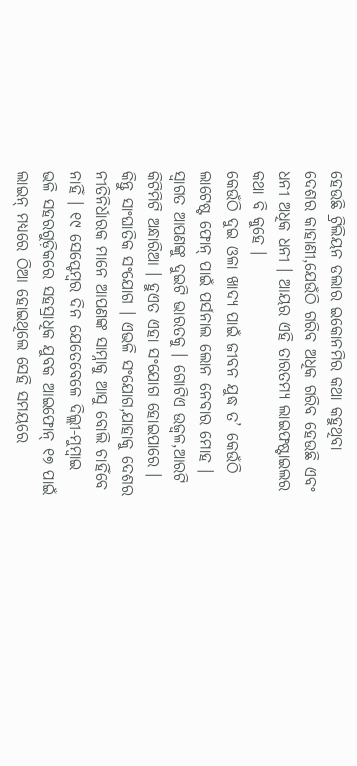ହେଉଛି ଟ୍ରିଲିୟନ ଡଲାର ଇକୋନମିର କଥା କହୁଥିବା ଦେଶର କାହାଣୀ,ଯେଉଁଠି ଗରିବ ଅଧିକ ଗରିବ ହେଉଛି ଏବଂ ଧନୀ ଅଧିକ ଧନୀ । ଆୟର ଏହି ତାରତମ୍ୟ ଲାଇଫଷ୍ଟାଇଲର କଥା ବି କୁହେ ।
କେଉଁଠି ଦୁଇ ଓଳା ଖାଦ୍ୟ ପାଇଁ ଜୀବନ ଯୁଦ୍ଧ ତ’ କେଉଁଠି ଲାଟେଷ୍ଟ ଫୋନ୍ ପାଇଁ ପର୍ସନାଲ ଲୋନ ନେବାର ମୋହ । ସ୍ୱାଗତ ଆପଣଙ୍କୁ ଦୁଇଟି ଭାରତକୁ । ଗୋଟିଏ ଉଜ୍ୱଳ,ଆରଟି କିଟିମିଟି ଅନ୍ଧାରିଆ । ହୁଏତ ଏହା ସଂଯୋଗ ହୋଇପାରେ । କିନ୍ତୁ ସାଂଘାତିକ ସଂଯୋଗ । ଏଭଳି ସଂଯୋଗ,ଯାହାକୁ ଦେଶର ନୀତିନିର୍ଧାରକ ମାନେ ଆପଣଙ୍କ ସାମ୍ନାକୁ ଆସୁ ବୋଲି ଚାହିଁବେ ନାହିଁ । ୧୯ ସେପ୍ଟେମ୍ବର ଦିନ ଯେତେବେଳେ ଦିଲ୍ଲୀ-ମୁମ୍ବାଇ ଭଳି ସହରଗୁଡ଼ିକରେ ସହସ୍ରାଧିକ ଯୁବକ ଆଇଫୋନ୍ ୧୭ ପାଇଁ ଲାଇନ୍ ମଧ୍ୟରେ ଠିଆ ହୋଇଥିଲେ ସେହି ସମୟରେ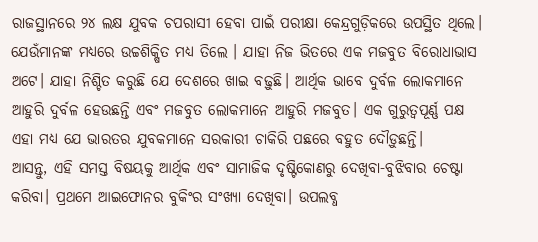ରାଜସ୍ଥାନରେ ୨୪ ଲକ୍ଷ ଯୁବକ ଚପରାସୀ ହେବା ପାଇଁ ପରୀକ୍ଷା କେନ୍ଦ୍ରଗୁଡ଼ିକରେ ଉପସ୍ଥିତ ଥିଲେ। ଯେଉଁମାନଙ୍କ ମଧ୍ୟରେ ଉଚ୍ଚଶିକ୍ଷିତ ମଧ୍ୟ ତିଲେ । ଯାହା ନିଜ ଭିତରେ ଏକ ମଜବୁତ ବିରୋଧାଭାସ ଅଟେ। ଯାହା ନିଶ୍ଚିତ କରୁଛି ଯେ ଦେଶରେ ଖାଇ ବଢ଼ୁଛି। ଆର୍ଥିକ ଭାବେ ଦୁର୍ବଳ ଲୋକମାନେ ଆହୁରି ଦୁର୍ବଳ ହେଉଛନ୍ତି ଏବଂ ମଜବୁତ ଲୋକମାନେ ଆହୁରି ମଜବୁତ। ଏକ ଗୁରୁତ୍ୱପୂର୍ଣ୍ଣ ପକ୍ଷ ଏହା ମଧ୍ୟ ଯେ ଭାରତର ଯୁବକମାନେ ସରକାରୀ ଚାକିରି ପଛରେ ବହୁତ ଦୌଡ଼ୁଛନ୍ତି।
ଆସନ୍ତୁ, ଏହି ସମସ୍ତ ବିଷୟକୁ ଆର୍ଥିକ ଏବଂ ସାମାଜିକ ଦୃଷ୍ଟିକୋଣରୁ ଦେଖିବା-ବୁଝିବାର ଚେଷ୍ଟା କରିବା। ପ୍ରଥମେ ଆଇଫୋନର ବୁକିଂର ସଂଖ୍ୟା ଦେଖିବା। ଉପଲବ୍ଧ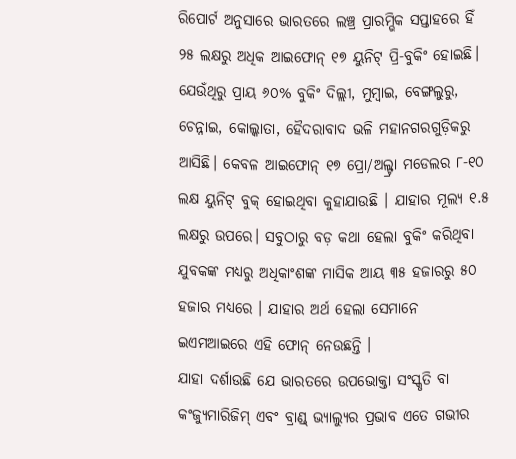ରିପୋର୍ଟ ଅନୁସାରେ ଭାରତରେ ଲଞ୍ଚ୍ର ପ୍ରାରମ୍ଭିକ ସପ୍ତାହରେ ହିଁ ୨୫ ଲକ୍ଷରୁ ଅଧିକ ଆଇଫୋନ୍ ୧୭ ୟୁନିଟ୍ ପ୍ରି-ବୁକିଂ ହୋଇଛି।
ଯେଉଁଥିରୁ ପ୍ରାୟ ୬୦% ବୁକିଂ ଦିଲ୍ଲୀ, ମୁମ୍ବାଇ, ବେଙ୍ଗଲୁରୁ, ଚେନ୍ନାଇ, କୋଲ୍କାତା, ହୈଦରାବାଦ ଭଳି ମହାନଗରଗୁଡ଼ିକରୁ ଆସିଛି। କେବଳ ଆଇଫୋନ୍ ୧୭ ପ୍ରୋ/ଅଲ୍ଟ୍ରା ମଡେଲର ୮-୧୦ ଲକ୍ଷ ୟୁନିଟ୍ ବୁକ୍ ହୋଇଥିବା କୁହାଯାଉଛି । ଯାହାର ମୂଲ୍ୟ ୧.୫ ଲକ୍ଷରୁ ଉପରେ। ସବୁଠାରୁ ବଡ଼ କଥା ହେଲା ବୁକିଂ କରିଥିବା ଯୁବକଙ୍କ ମଧ୍ୟରୁ ଅଧିକାଂଶଙ୍କ ମାସିକ ଆୟ ୩୫ ହଜାରରୁ ୫୦ ହଜାର ମଧ୍ୟରେ । ଯାହାର ଅର୍ଥ ହେଲା ସେମାନେ ଇଏମଆଇରେ ଏହି ଫୋନ୍ ନେଉଛନ୍ତି ।
ଯାହା ଦର୍ଶାଉଛି ଯେ ଭାରତରେ ଉପଭୋକ୍ତା ସଂସ୍କୃତି ବା କଂଜ୍ୟୁମାରିଜିମ୍ ଏବଂ ବ୍ରାଣ୍ଡ୍ ଭ୍ୟାଲ୍ୟୁର ପ୍ରଭାବ ଏତେ ଗଭୀର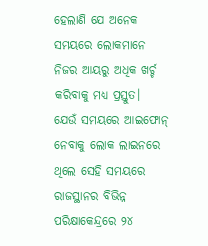ହେଲାଣି ଯେ ଅନେକ ସମୟରେ ଲୋକମାନେ ନିଜର ଆୟରୁ ଅଧିକ ଖର୍ଚ୍ଚ କରିବାକୁ ମଧ୍ୟ ପ୍ରସ୍ତୁତ।
ଯେଉଁ ସମୟରେ ଆଇଫୋନ୍ ନେବାକୁ ଲୋକ ଲାଇନରେ ଥିଲେ ସେହି ସମୟରେ ରାଜସ୍ଥାନର ବିଭିନ୍ନ ପରିକ୍ଷାକେନ୍ଦ୍ରରେ ୨୪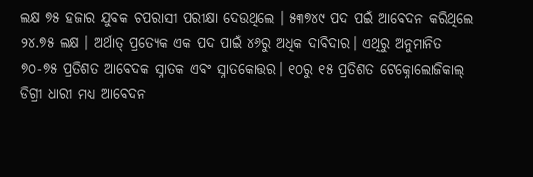ଲକ୍ଷ ୭୫ ହଜାର ଯୁବକ ଚପରାସୀ ପରୀକ୍ଷା ଦେଉଥିଲେ । ୫୩୭୪୯ ପଦ ପଇଁ ଆବେଦନ କରିଥିଲେ ୨୪.୭୫ ଲକ୍ଷ । ଅର୍ଥାତ୍ ପ୍ରତ୍ୟେକ ଏକ ପଦ ପାଇଁ ୪୬ରୁ ଅଧିକ ଦାବିଦାର। ଏଥିରୁ ଅନୁମାନିତ ୭୦-୭୫ ପ୍ରତିଶତ ଆବେଦକ ସ୍ନାତକ ଏବଂ ସ୍ନାତକୋତ୍ତର। ୧୦ରୁ ୧୫ ପ୍ରତିଶତ ଟେକ୍ନୋଲୋଜିକାଲ୍ ଡିଗ୍ରୀ ଧାରୀ ମଧ୍ୟ ଆବେଦନ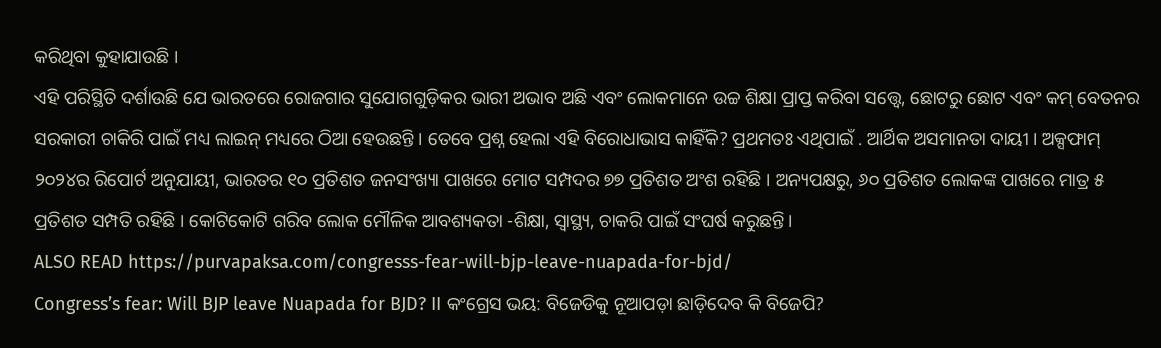କରିଥିବା କୁହାଯାଉଛି ।
ଏହି ପରିସ୍ଥିତି ଦର୍ଶାଉଛି ଯେ ଭାରତରେ ରୋଜଗାର ସୁଯୋଗଗୁଡ଼ିକର ଭାରୀ ଅଭାବ ଅଛି ଏବଂ ଲୋକମାନେ ଉଚ୍ଚ ଶିକ୍ଷା ପ୍ରାପ୍ତ କରିବା ସତ୍ତ୍ୱେ, ଛୋଟରୁ ଛୋଟ ଏବଂ କମ୍ ବେତନର ସରକାରୀ ଚାକିରି ପାଇଁ ମଧ୍ୟ ଲାଇନ୍ ମଧ୍ୟରେ ଠିଆ ହେଉଛନ୍ତି । ତେବେ ପ୍ରଶ୍ନ ହେଲା ଏହି ବିରୋଧାଭାସ କାହିଁକି? ପ୍ରଥମତଃ ଏଥିପାଇଁ . ଆର୍ଥିକ ଅସମାନତା ଦାୟୀ । ଅକ୍ସଫାମ୍ ୨୦୨୪ର ରିପୋର୍ଟ ଅନୁଯାୟୀ, ଭାରତର ୧୦ ପ୍ରତିଶତ ଜନସଂଖ୍ୟା ପାଖରେ ମୋଟ ସମ୍ପଦର ୭୭ ପ୍ରତିଶତ ଅଂଶ ରହିଛି । ଅନ୍ୟପକ୍ଷରୁ, ୬୦ ପ୍ରତିଶତ ଲୋକଙ୍କ ପାଖରେ ମାତ୍ର ୫ ପ୍ରତିଶତ ସମ୍ପତି ରହିଛି । କୋଟିକୋଟି ଗରିବ ଲୋକ ମୌଳିକ ଆବଶ୍ୟକତା -ଶିକ୍ଷା, ସ୍ୱାସ୍ଥ୍ୟ, ଚାକରି ପାଇଁ ସଂଘର୍ଷ କରୁଛନ୍ତି।
ALSO READ https://purvapaksa.com/congresss-fear-will-bjp-leave-nuapada-for-bjd/
Congress’s fear: Will BJP leave Nuapada for BJD? II କଂଗ୍ରେସ ଭୟ: ବିଜେଡିକୁ ନୂଆପଡ଼ା ଛାଡ଼ିଦେବ କି ବିଜେପି?